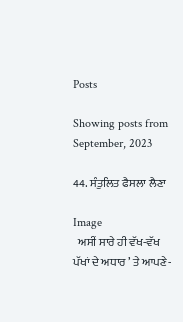Posts

Showing posts from September, 2023

44. ਸੰਤੁਲਿਤ ਫੈਸਲਾ ਲੈਣਾ

Image
  ਅਸੀਂ ਸਾਰੇ ਹੀ ਵੱਖ-ਵੱਖ ਪੱਖਾਂ ਦੇ ਅਧਾਰ ’ ਤੇ ਆਪਣੇ-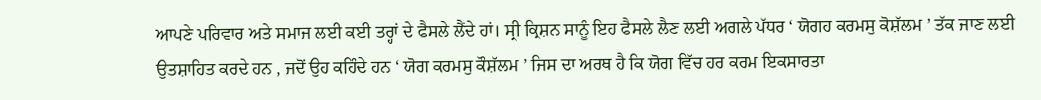ਆਪਣੇ ਪਰਿਵਾਰ ਅਤੇ ਸਮਾਜ ਲਈ ਕਈ ਤਰ੍ਹਾਂ ਦੇ ਫੈਸਲੇ ਲੈਂਦੇ ਹਾਂ। ਸ੍ਰੀ ਕ੍ਰਿਸ਼ਨ ਸਾਨੂੰ ਇਹ ਫੈਸਲੇ ਲੈਣ ਲਈ ਅਗਲੇ ਪੱਧਰ ‘ ਯੋਗਹ ਕਰਮਸੁ ਕੋਸ਼ੱਲਮ ’ ਤੱਕ ਜਾਣ ਲਈ ਉਤਸ਼ਾਹਿਤ ਕਰਦੇ ਹਨ , ਜਦੋਂ ਉਹ ਕਹਿੰਦੇ ਹਨ ‘ ਯੋਗ ਕਰਮਸੁ ਕੌਸ਼ੱਲਮ ’ ਜਿਸ ਦਾ ਅਰਥ ਹੈ ਕਿ ਯੋਗ ਵਿੱਚ ਹਰ ਕਰਮ ਇਕਸਾਰਤਾ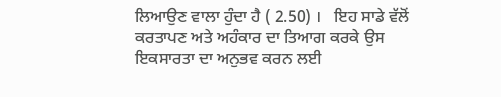ਲਿਆਉਣ ਵਾਲਾ ਹੁੰਦਾ ਹੈ ( 2.50) ।   ਇਹ ਸਾਡੇ ਵੱਲੋਂ ਕਰਤਾਪਣ ਅਤੇ ਅਹੰਕਾਰ ਦਾ ਤਿਆਗ ਕਰਕੇ ਉਸ ਇਕਸਾਰਤਾ ਦਾ ਅਨੁਭਵ ਕਰਨ ਲਈ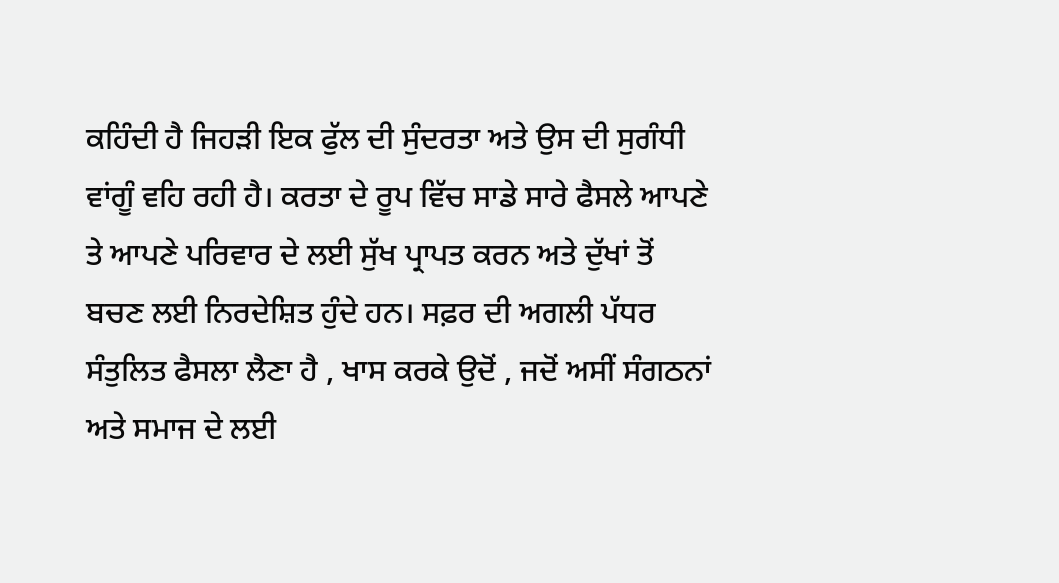ਕਹਿੰਦੀ ਹੈ ਜਿਹੜੀ ਇਕ ਫੁੱਲ ਦੀ ਸੁੰਦਰਤਾ ਅਤੇ ਉਸ ਦੀ ਸੁਗੰਧੀ ਵਾਂਗੂੰ ਵਹਿ ਰਹੀ ਹੈ। ਕਰਤਾ ਦੇ ਰੂਪ ਵਿੱਚ ਸਾਡੇ ਸਾਰੇ ਫੈਸਲੇ ਆਪਣੇ ਤੇ ਆਪਣੇ ਪਰਿਵਾਰ ਦੇ ਲਈ ਸੁੱਖ ਪ੍ਰਾਪਤ ਕਰਨ ਅਤੇ ਦੁੱਖਾਂ ਤੋਂ ਬਚਣ ਲਈ ਨਿਰਦੇਸ਼ਿਤ ਹੁੰਦੇ ਹਨ। ਸਫ਼ਰ ਦੀ ਅਗਲੀ ਪੱਧਰ ਸੰਤੁਲਿਤ ਫੈਸਲਾ ਲੈਣਾ ਹੈ , ਖਾਸ ਕਰਕੇ ਉਦੋਂ , ਜਦੋਂ ਅਸੀਂ ਸੰਗਠਨਾਂ ਅਤੇ ਸਮਾਜ ਦੇ ਲਈ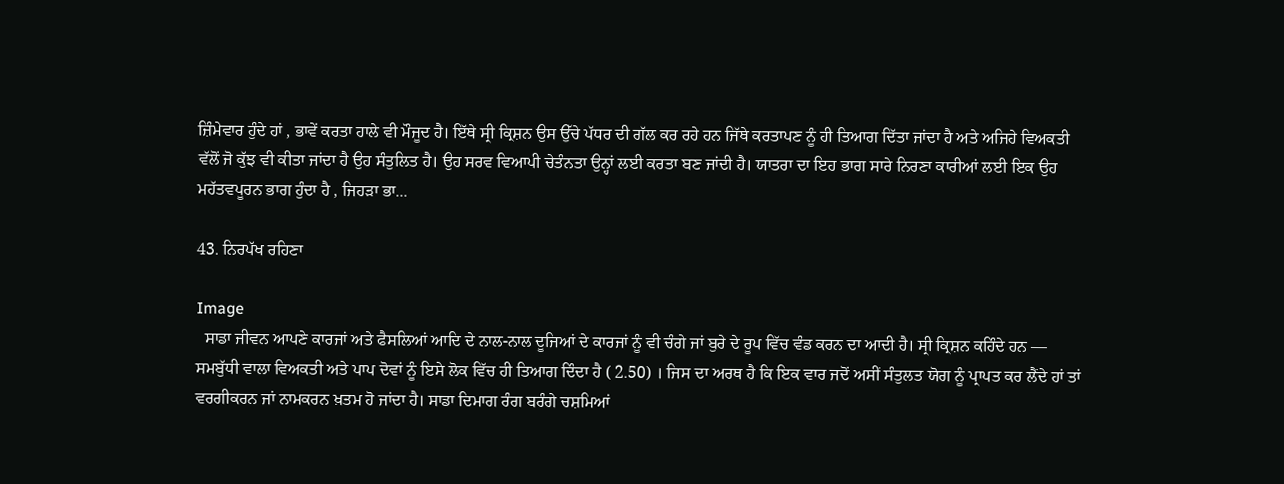ਜ਼ਿੰਮੇਵਾਰ ਹੁੰਦੇ ਹਾਂ , ਭਾਵੇਂ ਕਰਤਾ ਹਾਲੇ ਵੀ ਮੌਜੂਦ ਹੈ। ਇੱਥੇ ਸ੍ਰੀ ਕ੍ਰਿਸ਼ਨ ਉਸ ਉੱਚੇ ਪੱਧਰ ਦੀ ਗੱਲ ਕਰ ਰਹੇ ਹਨ ਜਿੱਥੇ ਕਰਤਾਪਣ ਨੂੰ ਹੀ ਤਿਆਗ ਦਿੱਤਾ ਜਾਂਦਾ ਹੈ ਅਤੇ ਅਜਿਹੇ ਵਿਅਕਤੀ ਵੱਲੋਂ ਜੋ ਕੁੱਝ ਵੀ ਕੀਤਾ ਜਾਂਦਾ ਹੈ ਉਹ ਸੰਤੁਲਿਤ ਹੈ। ਉਹ ਸਰਵ ਵਿਆਪੀ ਚੇਤੰਨਤਾ ਉਨ੍ਹਾਂ ਲਈ ਕਰਤਾ ਬਣ ਜਾਂਦੀ ਹੈ। ਯਾਤਰਾ ਦਾ ਇਹ ਭਾਗ ਸਾਰੇ ਨਿਰਣਾ ਕਾਰੀਆਂ ਲਈ ਇਕ ਉਹ ਮਹੱਤਵਪੂਰਨ ਭਾਗ ਹੁੰਦਾ ਹੈ , ਜਿਹੜਾ ਭਾ...

43. ਨਿਰਪੱਖ ਰਹਿਣਾ

Image
  ਸਾਡਾ ਜੀਵਨ ਆਪਣੇ ਕਾਰਜਾਂ ਅਤੇ ਫੈਸਲਿਆਂ ਆਦਿ ਦੇ ਨਾਲ-ਨਾਲ ਦੂਜਿਆਂ ਦੇ ਕਾਰਜਾਂ ਨੂੰ ਵੀ ਚੰਗੇ ਜਾਂ ਬੁਰੇ ਦੇ ਰੂਪ ਵਿੱਚ ਵੰਡ ਕਰਨ ਦਾ ਆਦੀ ਹੈ। ਸ੍ਰੀ ਕ੍ਰਿਸ਼ਨ ਕਹਿੰਦੇ ਹਨ — ਸਮਬੁੱਧੀ ਵਾਲਾ ਵਿਅਕਤੀ ਅਤੇ ਪਾਪ ਦੋਵਾਂ ਨੂੰ ਇਸੇ ਲੋਕ ਵਿੱਚ ਹੀ ਤਿਆਗ ਦਿੰਦਾ ਹੈ ( 2.50) । ਜਿਸ ਦਾ ਅਰਥ ਹੈ ਕਿ ਇਕ ਵਾਰ ਜਦੋਂ ਅਸੀਂ ਸੰਤੁਲਤ ਯੋਗ ਨੂੰ ਪ੍ਰਾਪਤ ਕਰ ਲੈਂਦੇ ਹਾਂ ਤਾਂ ਵਰਗੀਕਰਨ ਜਾਂ ਨਾਮਕਰਨ ਖ਼ਤਮ ਹੋ ਜਾਂਦਾ ਹੈ। ਸਾਡਾ ਦਿਮਾਗ ਰੰਗ ਬਰੰਗੇ ਚਸ਼ਮਿਆਂ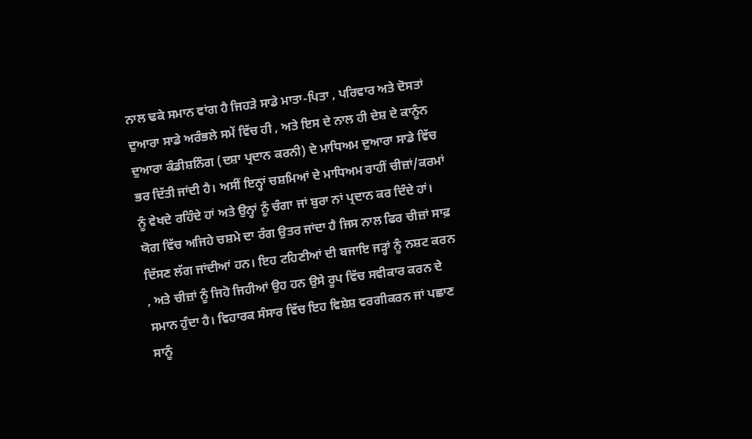ਨਾਲ ਢਕੇ ਸਮਾਨ ਵਾਂਗ ਹੈ ਜਿਹੜੇ ਸਾਡੇ ਮਾਤਾ-ਪਿਤਾ , ਪਰਿਵਾਰ ਅਤੇ ਦੋਸਤਾਂ ਦੁਆਰਾ ਸਾਡੇ ਅਰੰਭਲੇ ਸਮੇਂ ਵਿੱਚ ਹੀ , ਅਤੇ ਇਸ ਦੇ ਨਾਲ ਹੀ ਦੇਸ਼ ਦੇ ਕਾਨੂੰਨ ਦੁਆਰਾ ਕੰਡੀਸ਼ਨਿੰਗ (ਦਸ਼ਾ ਪ੍ਰਦਾਨ ਕਰਨੀ) ਦੇ ਮਾਧਿਅਮ ਦੁਆਰਾ ਸਾਡੇ ਵਿੱਚ ਭਰ ਦਿੱਤੀ ਜਾਂਦੀ ਹੈ। ਅਸੀਂ ਇਨ੍ਹਾਂ ਚਸ਼ਮਿਆਂ ਦੇ ਮਾਧਿਅਮ ਰਾਹੀਂ ਚੀਜ਼ਾਂ/ਕਰਮਾਂ ਨੂੰ ਵੇਖਦੇ ਰਹਿੰਦੇ ਹਾਂ ਅਤੇ ਉਨ੍ਹਾਂ ਨੂੰ ਚੰਗਾ ਜਾਂ ਬੁਰਾ ਨਾਂ ਪ੍ਰਦਾਨ ਕਰ ਦਿੰਦੇ ਹਾਂ। ਯੋਗ ਵਿੱਚ ਅਜਿਹੇ ਚਸ਼ਮੇ ਦਾ ਰੰਗ ਉਤਰ ਜਾਂਦਾ ਹੈ ਜਿਸ ਨਾਲ ਫਿਰ ਚੀਜ਼ਾਂ ਸਾਫ਼ ਦਿੱਸਣ ਲੱਗ ਜਾਂਦੀਆਂ ਹਨ। ਇਹ ਟਹਿਣੀਆਂ ਦੀ ਬਜਾਇ ਜੜ੍ਹਾਂ ਨੂੰ ਨਸ਼ਟ ਕਰਨ , ਅਤੇ ਚੀਜ਼ਾਂ ਨੂੰ ਜਿਹੋ ਜਿਹੀਆਂ ਉਹ ਹਨ ਉਸੇ ਰੂਪ ਵਿੱਚ ਸਵੀਕਾਰ ਕਰਨ ਦੇ ਸਮਾਨ ਹੁੰਦਾ ਹੈ। ਵਿਹਾਰਕ ਸੰਸਾਰ ਵਿੱਚ ਇਹ ਵਿਸ਼ੇਸ਼ ਵਰਗੀਕਰਨ ਜਾਂ ਪਛਾਣ ਸਾਨੂੰ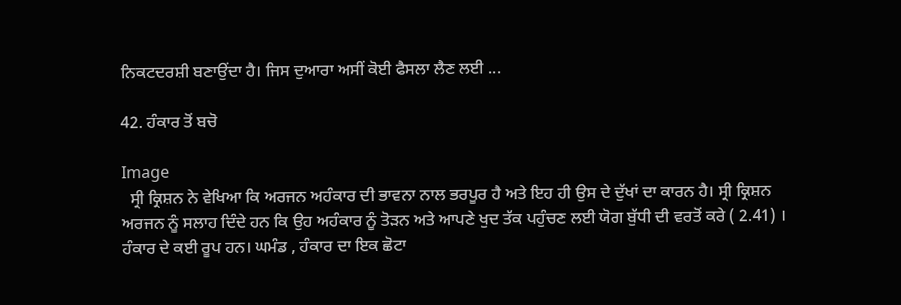ਨਿਕਟਦਰਸ਼ੀ ਬਣਾਉਂਦਾ ਹੈ। ਜਿਸ ਦੁਆਰਾ ਅਸੀਂ ਕੋਈ ਫੈਸਲਾ ਲੈਣ ਲਈ ...

42. ਹੰਕਾਰ ਤੋਂ ਬਚੋ

Image
  ਸ੍ਰੀ ਕ੍ਰਿਸ਼ਨ ਨੇ ਵੇਖਿਆ ਕਿ ਅਰਜਨ ਅਹੰਕਾਰ ਦੀ ਭਾਵਨਾ ਨਾਲ ਭਰਪੂਰ ਹੈ ਅਤੇ ਇਹ ਹੀ ਉਸ ਦੇ ਦੁੱਖਾਂ ਦਾ ਕਾਰਨ ਹੈ। ਸ੍ਰੀ ਕ੍ਰਿਸ਼ਨ ਅਰਜਨ ਨੂੰ ਸਲਾਹ ਦਿੰਦੇ ਹਨ ਕਿ ਉਹ ਅਹੰਕਾਰ ਨੂੰ ਤੋੜਨ ਅਤੇ ਆਪਣੇ ਖੁਦ ਤੱਕ ਪਹੁੰਚਣ ਲਈ ਯੋਗ ਬੁੱਧੀ ਦੀ ਵਰਤੋਂ ਕਰੇ ( 2.41) । ਹੰਕਾਰ ਦੇ ਕਈ ਰੂਪ ਹਨ। ਘਮੰਡ , ਹੰਕਾਰ ਦਾ ਇਕ ਛੋਟਾ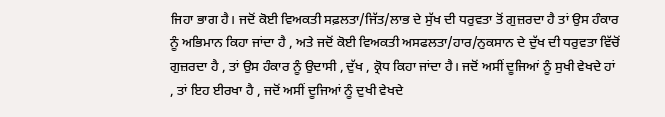ਜਿਹਾ ਭਾਗ ਹੈ। ਜਦੋਂ ਕੋਈ ਵਿਅਕਤੀ ਸਫ਼ਲਤਾ/ਜਿੱਤ/ਲਾਭ ਦੇ ਸੁੱਖ ਦੀ ਧਰੁਵਤਾ ਤੋਂ ਗੁਜ਼ਰਦਾ ਹੈ ਤਾਂ ਉਸ ਹੰਕਾਰ ਨੂੰ ਅਭਿਮਾਨ ਕਿਹਾ ਜਾਂਦਾ ਹੈ , ਅਤੇ ਜਦੋਂ ਕੋਈ ਵਿਅਕਤੀ ਅਸਫਲਤਾ/ਹਾਰ/ਨੁਕਸਾਨ ਦੇ ਦੁੱਖ ਦੀ ਧਰੁਵਤਾ ਵਿੱਚੋਂ ਗੁਜ਼ਰਦਾ ਹੈ , ਤਾਂ ਉਸ ਹੰਕਾਰ ਨੂੰ ਉਦਾਸੀ , ਦੁੱਖ , ਕ੍ਰੋਧ ਕਿਹਾ ਜਾਂਦਾ ਹੈ। ਜਦੋਂ ਅਸੀਂ ਦੂਜਿਆਂ ਨੂੰ ਸੁਖੀ ਵੇਖਦੇ ਹਾਂ , ਤਾਂ ਇਹ ਈਰਖਾ ਹੈ , ਜਦੋਂ ਅਸੀਂ ਦੂਜਿਆਂ ਨੂੰ ਦੁਖੀ ਵੇਖਦੇ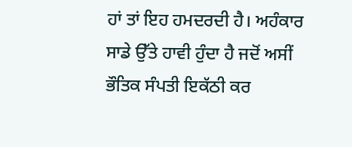ਹਾਂ ਤਾਂ ਇਹ ਹਮਦਰਦੀ ਹੈ। ਅਹੰਕਾਰ ਸਾਡੇ ਉੱਤੇ ਹਾਵੀ ਹੁੰਦਾ ਹੈ ਜਦੋਂ ਅਸੀਂ ਭੌਤਿਕ ਸੰਪਤੀ ਇਕੱਠੀ ਕਰ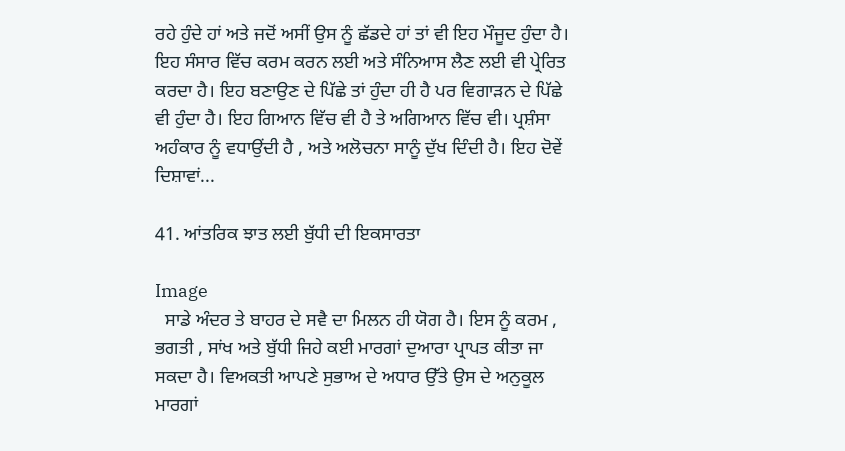ਰਹੇ ਹੁੰਦੇ ਹਾਂ ਅਤੇ ਜਦੋਂ ਅਸੀਂ ਉਸ ਨੂੰ ਛੱਡਦੇ ਹਾਂ ਤਾਂ ਵੀ ਇਹ ਮੌਜੂਦ ਹੁੰਦਾ ਹੈ। ਇਹ ਸੰਸਾਰ ਵਿੱਚ ਕਰਮ ਕਰਨ ਲਈ ਅਤੇ ਸੰਨਿਆਸ ਲੈਣ ਲਈ ਵੀ ਪ੍ਰੇਰਿਤ ਕਰਦਾ ਹੈ। ਇਹ ਬਣਾਉਣ ਦੇ ਪਿੱਛੇ ਤਾਂ ਹੁੰਦਾ ਹੀ ਹੈ ਪਰ ਵਿਗਾੜਨ ਦੇ ਪਿੱਛੇ ਵੀ ਹੁੰਦਾ ਹੈ। ਇਹ ਗਿਆਨ ਵਿੱਚ ਵੀ ਹੈ ਤੇ ਅਗਿਆਨ ਵਿੱਚ ਵੀ। ਪ੍ਰਸ਼ੰਸਾ ਅਹੰਕਾਰ ਨੂੰ ਵਧਾਉਂਦੀ ਹੈ , ਅਤੇ ਅਲੋਚਨਾ ਸਾਨੂੰ ਦੁੱਖ ਦਿੰਦੀ ਹੈ। ਇਹ ਦੋਵੇਂ ਦਿਸ਼ਾਵਾਂ...

41. ਆਂਤਰਿਕ ਝਾਤ ਲਈ ਬੁੱਧੀ ਦੀ ਇਕਸਾਰਤਾ

Image
  ਸਾਡੇ ਅੰਦਰ ਤੇ ਬਾਹਰ ਦੇ ਸਵੈ ਦਾ ਮਿਲਨ ਹੀ ਯੋਗ ਹੈ। ਇਸ ਨੂੰ ਕਰਮ , ਭਗਤੀ , ਸਾਂਖ ਅਤੇ ਬੁੱਧੀ ਜਿਹੇ ਕਈ ਮਾਰਗਾਂ ਦੁਆਰਾ ਪ੍ਰਾਪਤ ਕੀਤਾ ਜਾ ਸਕਦਾ ਹੈ। ਵਿਅਕਤੀ ਆਪਣੇ ਸੁਭਾਅ ਦੇ ਅਧਾਰ ਉੱਤੇ ਉਸ ਦੇ ਅਨੁਕੂਲ ਮਾਰਗਾਂ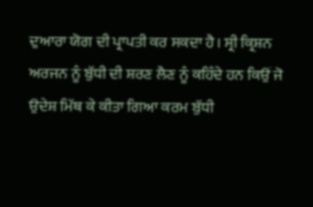ਦੁਆਰਾ ਯੋਗ ਦੀ ਪ੍ਰਾਪਤੀ ਕਰ ਸਕਦਾ ਹੈ। ਸ੍ਰੀ ਕ੍ਰਿਸ਼ਨ ਅਰਜਨ ਨੂੰ ਬੁੱਧੀ ਦੀ ਸ਼ਰਣ ਲੈਣ ਨੂੰ ਕਹਿੰਦੇ ਹਨ ਕਿਉਂ ਜੋ ਉਦੇਸ਼ ਮਿੱਥ ਕੇ ਕੀਤਾ ਗਿਆ ਕਰਮ ਬੁੱਧੀ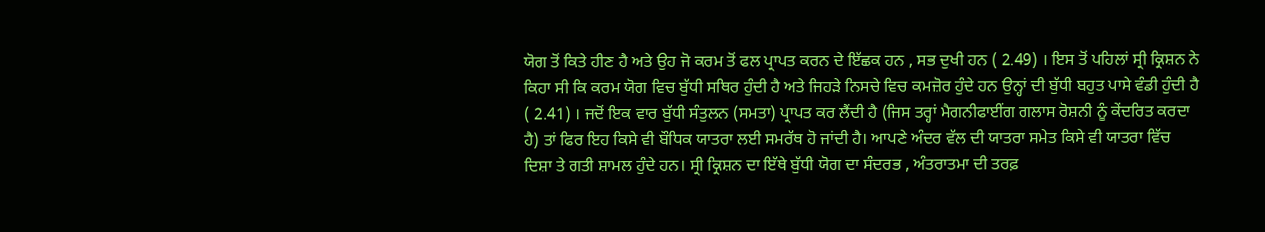ਯੋਗ ਤੋਂ ਕਿਤੇ ਹੀਣ ਹੈ ਅਤੇ ਉਹ ਜੋ ਕਰਮ ਤੋਂ ਫਲ ਪ੍ਰਾਪਤ ਕਰਨ ਦੇ ਇੱਛਕ ਹਨ , ਸਭ ਦੁਖੀ ਹਨ ( 2.49) । ਇਸ ਤੋਂ ਪਹਿਲਾਂ ਸ੍ਰੀ ਕ੍ਰਿਸ਼ਨ ਨੇ ਕਿਹਾ ਸੀ ਕਿ ਕਰਮ ਯੋਗ ਵਿਚ ਬੁੱਧੀ ਸਥਿਰ ਹੁੰਦੀ ਹੈ ਅਤੇ ਜਿਹੜੇ ਨਿਸਚੇ ਵਿਚ ਕਮਜ਼ੋਰ ਹੁੰਦੇ ਹਨ ਉਨ੍ਹਾਂ ਦੀ ਬੁੱਧੀ ਬਹੁਤ ਪਾਸੇ ਵੰਡੀ ਹੁੰਦੀ ਹੈ ( 2.41) । ਜਦੋਂ ਇਕ ਵਾਰ ਬੁੱਧੀ ਸੰਤੁਲਨ (ਸਮਤਾ) ਪ੍ਰਾਪਤ ਕਰ ਲੈਂਦੀ ਹੈ (ਜਿਸ ਤਰ੍ਹਾਂ ਮੈਗਨੀਫਾਈਂਗ ਗਲਾਸ ਰੋਸ਼ਨੀ ਨੂੰ ਕੇਂਦਰਿਤ ਕਰਦਾ ਹੈ) ਤਾਂ ਫਿਰ ਇਹ ਕਿਸੇ ਵੀ ਬੌਧਿਕ ਯਾਤਰਾ ਲਈ ਸਮਰੱਥ ਹੋ ਜਾਂਦੀ ਹੈ। ਆਪਣੇ ਅੰਦਰ ਵੱਲ ਦੀ ਯਾਤਰਾ ਸਮੇਤ ਕਿਸੇ ਵੀ ਯਾਤਰਾ ਵਿੱਚ ਦਿਸ਼ਾ ਤੇ ਗਤੀ ਸ਼ਾਮਲ ਹੁੰਦੇ ਹਨ। ਸ੍ਰੀ ਕ੍ਰਿਸ਼ਨ ਦਾ ਇੱਥੇ ਬੁੱਧੀ ਯੋਗ ਦਾ ਸੰਦਰਭ , ਅੰਤਰਾਤਮਾ ਦੀ ਤਰਫ਼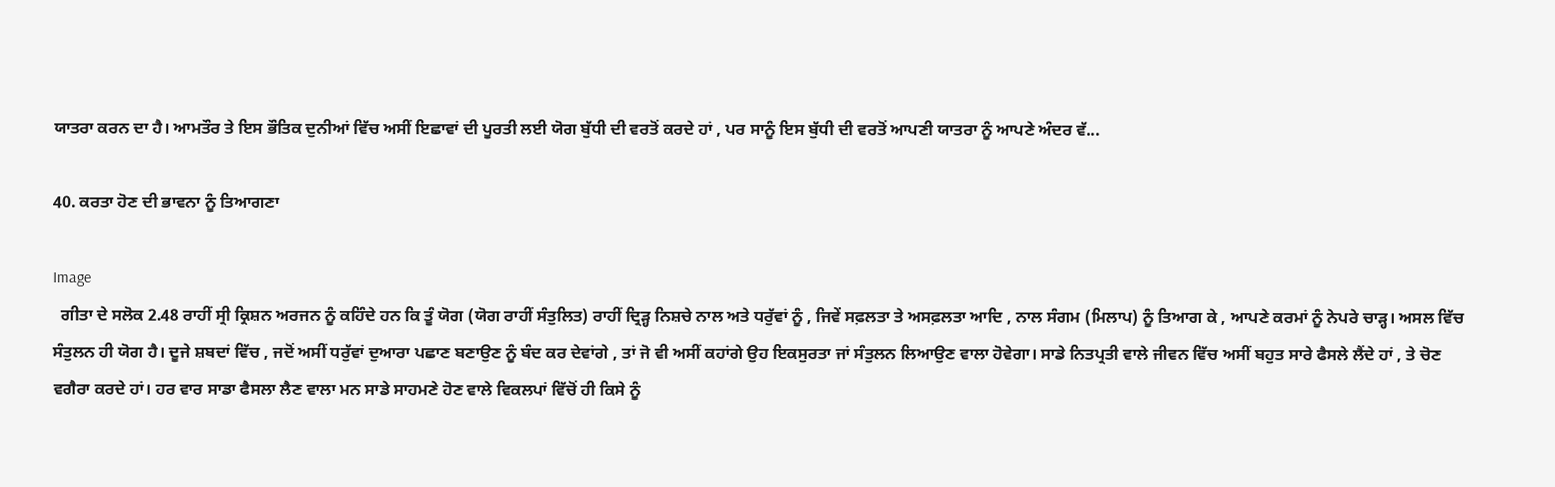ਯਾਤਰਾ ਕਰਨ ਦਾ ਹੈ। ਆਮਤੌਰ ਤੇ ਇਸ ਭੌਤਿਕ ਦੁਨੀਆਂ ਵਿੱਚ ਅਸੀਂ ਇਛਾਵਾਂ ਦੀ ਪੂਰਤੀ ਲਈ ਯੋਗ ਬੁੱਧੀ ਦੀ ਵਰਤੋਂ ਕਰਦੇ ਹਾਂ , ਪਰ ਸਾਨੂੰ ਇਸ ਬੁੱਧੀ ਦੀ ਵਰਤੋਂ ਆਪਣੀ ਯਾਤਰਾ ਨੂੰ ਆਪਣੇ ਅੰਦਰ ਵੱ...

40. ਕਰਤਾ ਹੋਣ ਦੀ ਭਾਵਨਾ ਨੂੰ ਤਿਆਗਣਾ

Image
  ਗੀਤਾ ਦੇ ਸਲੋਕ 2.48 ਰਾਹੀਂ ਸ੍ਰੀ ਕ੍ਰਿਸ਼ਨ ਅਰਜਨ ਨੂੰ ਕਹਿੰਦੇ ਹਨ ਕਿ ਤੂੰ ਯੋਗ (ਯੋਗ ਰਾਹੀਂ ਸੰਤੁਲਿਤ) ਰਾਹੀਂ ਦ੍ਰਿੜ੍ਹ ਨਿਸ਼ਚੇ ਨਾਲ ਅਤੇ ਧਰੁੱਵਾਂ ਨੂੰ , ਜਿਵੇਂ ਸਫ਼ਲਤਾ ਤੇ ਅਸਫ਼ਲਤਾ ਆਦਿ , ਨਾਲ ਸੰਗਮ (ਮਿਲਾਪ) ਨੂੰ ਤਿਆਗ ਕੇ , ਆਪਣੇ ਕਰਮਾਂ ਨੂੰ ਨੇਪਰੇ ਚਾੜ੍ਹ। ਅਸਲ ਵਿੱਚ ਸੰਤੁਲਨ ਹੀ ਯੋਗ ਹੈ। ਦੂਜੇ ਸ਼ਬਦਾਂ ਵਿੱਚ , ਜਦੋਂ ਅਸੀਂ ਧਰੁੱਵਾਂ ਦੁਆਰਾ ਪਛਾਣ ਬਣਾਉਣ ਨੂੰ ਬੰਦ ਕਰ ਦੇਵਾਂਗੇ , ਤਾਂ ਜੋ ਵੀ ਅਸੀਂ ਕਹਾਂਗੇ ਉਹ ਇਕਸੁਰਤਾ ਜਾਂ ਸੰਤੁਲਨ ਲਿਆਉਣ ਵਾਲਾ ਹੋਵੇਗਾ। ਸਾਡੇ ਨਿਤਪ੍ਰਤੀ ਵਾਲੇ ਜੀਵਨ ਵਿੱਚ ਅਸੀਂ ਬਹੁਤ ਸਾਰੇ ਫੈਸਲੇ ਲੈਂਦੇ ਹਾਂ , ਤੇ ਚੋਣ ਵਗੈਰਾ ਕਰਦੇ ਹਾਂ। ਹਰ ਵਾਰ ਸਾਡਾ ਫੈਸਲਾ ਲੈਣ ਵਾਲਾ ਮਨ ਸਾਡੇ ਸਾਹਮਣੇ ਹੋਣ ਵਾਲੇ ਵਿਕਲਪਾਂ ਵਿੱਚੋਂ ਹੀ ਕਿਸੇ ਨੂੰ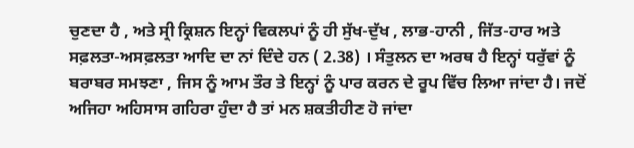ਚੁਣਦਾ ਹੈ , ਅਤੇ ਸ੍ਰੀ ਕ੍ਰਿਸ਼ਨ ਇਨ੍ਹਾਂ ਵਿਕਲਪਾਂ ਨੂੰ ਹੀ ਸੁੱਖ-ਦੁੱਖ , ਲਾਭ-ਹਾਨੀ , ਜਿੱਤ-ਹਾਰ ਅਤੇ ਸਫ਼ਲਤਾ-ਅਸਫ਼ਲਤਾ ਆਦਿ ਦਾ ਨਾਂ ਦਿੰਦੇ ਹਨ ( 2.38) । ਸੰਤੁਲਨ ਦਾ ਅਰਥ ਹੈ ਇਨ੍ਹਾਂ ਧਰੁੱਵਾਂ ਨੂੰ ਬਰਾਬਰ ਸਮਝਣਾ , ਜਿਸ ਨੂੰ ਆਮ ਤੌਰ ਤੇ ਇਨ੍ਹਾਂ ਨੂੰ ਪਾਰ ਕਰਨ ਦੇ ਰੂਪ ਵਿੱਚ ਲਿਆ ਜਾਂਦਾ ਹੈ। ਜਦੋਂ ਅਜਿਹਾ ਅਹਿਸਾਸ ਗਹਿਰਾ ਹੁੰਦਾ ਹੈ ਤਾਂ ਮਨ ਸ਼ਕਤੀਹੀਣ ਹੋ ਜਾਂਦਾ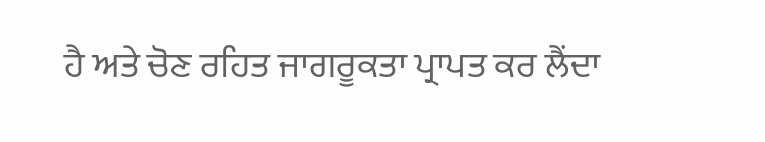ਹੈ ਅਤੇ ਚੋਣ ਰਹਿਤ ਜਾਗਰੂਕਤਾ ਪ੍ਰਾਪਤ ਕਰ ਲੈਂਦਾ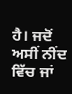ਹੈ। ਜਦੋਂ ਅਸੀਂ ਨੀਂਦ ਵਿੱਚ ਜਾਂ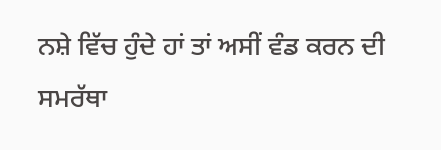ਨਸ਼ੇ ਵਿੱਚ ਹੁੰਦੇ ਹਾਂ ਤਾਂ ਅਸੀਂ ਵੰਡ ਕਰਨ ਦੀ ਸਮਰੱਥਾ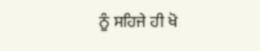ਨੂੰ ਸਹਿਜੇ ਹੀ ਖੋ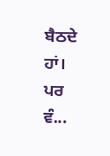ਬੈਠਦੇ ਹਾਂ। ਪਰ ਵੰ...